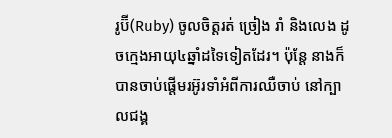រូប៊ី(Ruby) ចូលចិត្តរត់ ច្រៀង រាំ និងលេង ដូចក្មេងអាយុ៤ឆ្នាំដទៃទៀតដែរ។ ប៉ុន្តែ នាងក៏បានចាប់ផ្តើមរអ៊ូរទាំអំពីការឈឺចាប់ នៅក្បាលជង្គ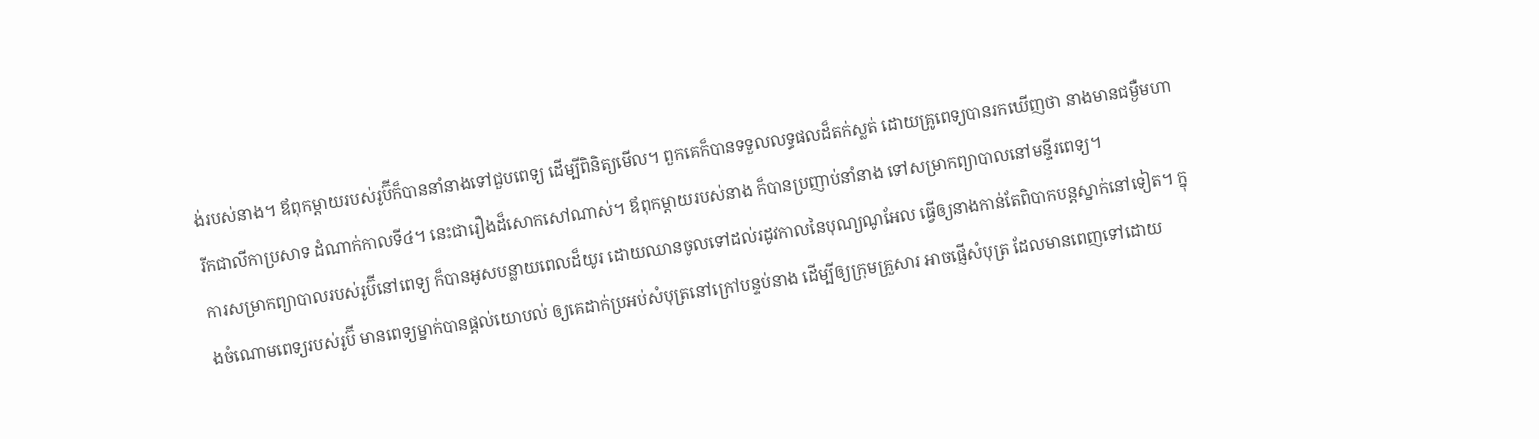ង់របស់នាង។ ឪពុកម្តាយរបស់រូប៊ីក៏បាននាំនាងទៅជួបពេទ្យ ដើម្បីពិនិត្យមើល។ ពួកគេក៏បានទទួលលទ្ធផលដ៏តក់ស្លត់ ដោយគ្រូពេទ្យបានរកឃើញថា នាងមានជម្ងឺមហារីកជាលីកាប្រសាទ ដំណាក់កាលទី៤។ នេះជារឿងដ៏សោកសៅណាស់។ ឪពុកម្តាយរបស់នាង ក៏បានប្រញាប់នាំនាង ទៅសម្រាកព្យាបាលនៅមន្ទីរពេទ្យ។
ការសម្រាកព្យាបាលរបស់រូប៊ីនៅពេទ្យ ក៏បានអូសបន្លាយពេលដ៏យូរ ដោយឈានចូលទៅដល់រដូវកាលនៃបុណ្យណូអែល ធ្វើឲ្យនាងកាន់តែពិបាកបន្តស្នាក់នៅទៀត។ ក្នុងចំណោមពេទ្យរបស់រូប៊ី មានពេទ្យម្នាក់បានផ្តល់យោបល់ ឲ្យគេដាក់ប្រអប់សំបុត្រនៅក្រៅបន្ទប់នាង ដើម្បីឲ្យក្រុមគ្រួសារ អាចផ្ញើសំបុត្រ ដែលមានពេញទៅដោយ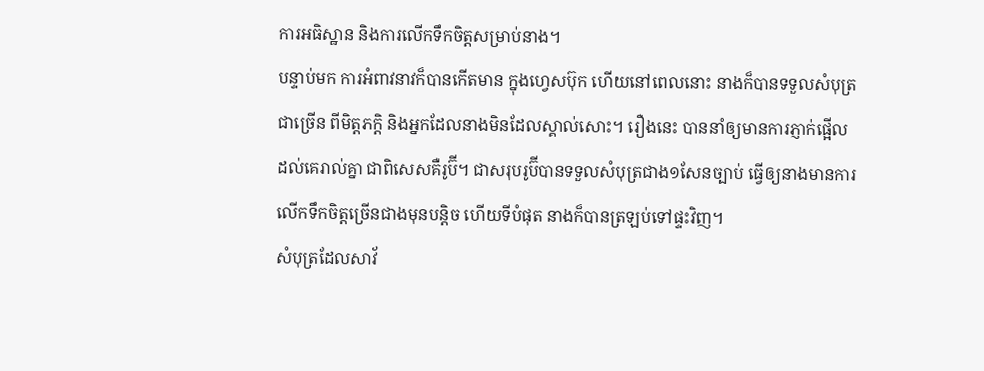ការអធិស្ឋាន និងការលើកទឹកចិត្តសម្រាប់នាង។
បន្ទាប់មក ការអំពាវនាវក៏បានកើតមាន ក្នុងហ្វេសប៊ុក ហើយនៅពេលនោះ នាងក៏បានទទួលសំបុត្រជាច្រើន ពីមិត្តភក្តិ និងអ្នកដែលនាងមិនដែលស្គាល់សោះ។ រឿងនេះ បាននាំឲ្យមានការភ្ញាក់ផ្អើល ដល់គេរាល់គ្នា ជាពិសេសគឺរូប៊ី។ ជាសរុបរូប៊ីបានទទួលសំបុត្រជាង១សែនច្បាប់ ធ្វើឲ្យនាងមានការលើកទឹកចិត្តច្រើនជាងមុនបន្តិច ហើយទីបំផុត នាងក៏បានត្រឡប់ទៅផ្ទះវិញ។
សំបុត្រដែលសាវ័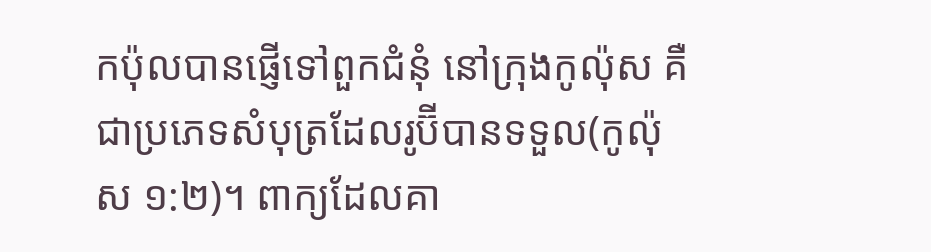កប៉ុលបានផ្ញើទៅពួកជំនុំ នៅក្រុងកូល៉ុស គឺជាប្រភេទសំបុត្រដែលរូប៊ីបានទទួល(កូល៉ុស ១:២)។ ពាក្យដែលគា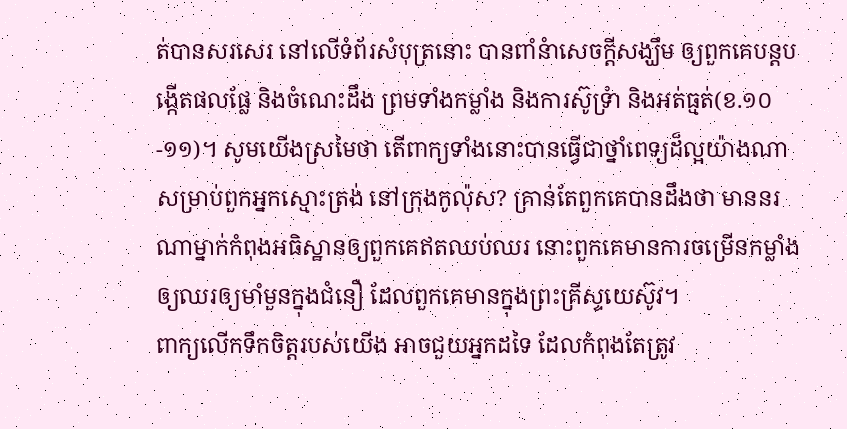ត់បានសរសេរ នៅលើទំព័រសំបុត្រនោះ បានពាំនំាសេចក្តីសង្ឃឹម ឲ្យពួកគេបន្តបង្កើតផលផ្លែ និងចំណេះដឹង ព្រមទាំងកម្លាំង និងការស៊ូទ្រំា និងអត់ធ្មត់(ខ.១០-១១)។ សូមយើងស្រមៃថា តើពាក្យទាំងនោះបានធ្វើជាថ្នាំពេទ្យដ៏ល្អយ៉ាងណា សម្រាប់ពួកអ្នកស្មោះត្រង់ នៅក្រុងកូល៉ុស? គ្រាន់តែពួកគេបានដឹងថា មាននរណាម្នាក់កំពុងអធិស្ឋានឲ្យពួកគេឥតឈប់ឈរ នោះពួកគេមានការចម្រើនកម្លាំង ឲ្យឈរឲ្យមាំមួនក្នុងជំនឿ ដែលពួកគេមានក្នុងព្រះគ្រីស្ទយេស៊ូវ។
ពាក្យលើកទឹកចិត្តរបស់យើង អាចជួយអ្នកដទៃ ដែលកំពុងតែត្រូវ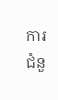ការជំនួ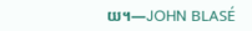យ។—JOHN BLASÉ